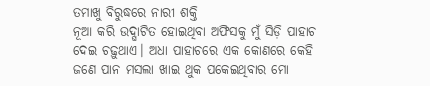ତମାଖୁ ବିରୁଦ୍ଧରେ ନାରୀ ଶକ୍ତି
ନୂଆ କରି ଉଦ୍ଘାଟିତ ହୋଇଥିବା ଅଫିସକୁ ମୁଁ ସିଡ଼ି ପାହାଚ ଦେଇ ଚଢ଼ୁଥାଏ। ଅଧା ପାହାଚରେ ଏକ କୋଣରେ କେହି ଜଣେ ପାନ ମସଲା ଖାଇ ଥୁକ ପକେଇଥିବାର ମୋ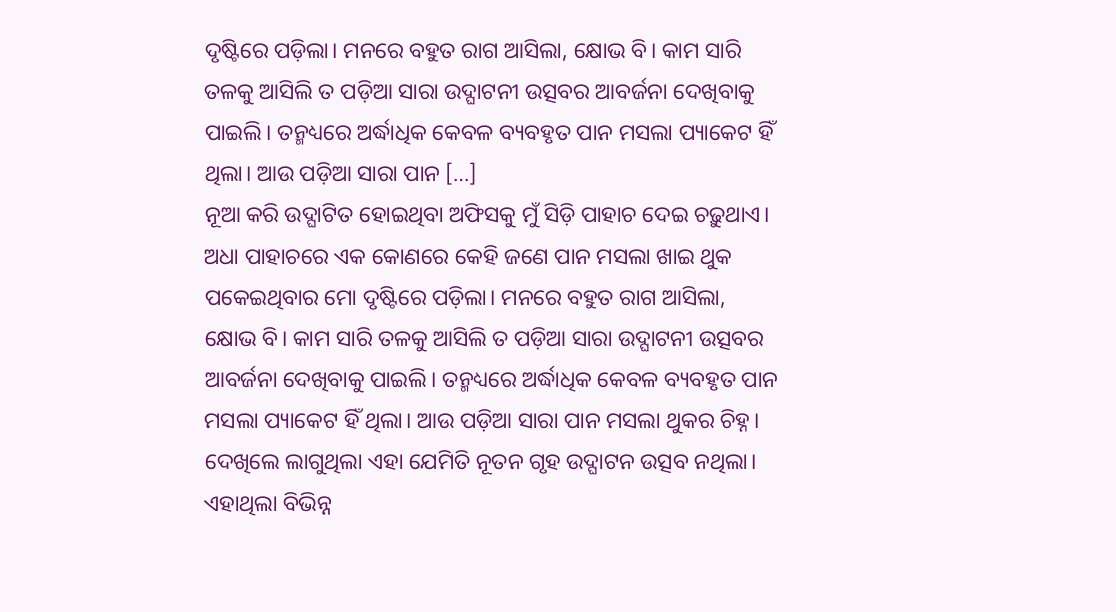ଦୃଷ୍ଟିରେ ପଡ଼ିଲା। ମନରେ ବହୁତ ରାଗ ଆସିଲା, କ୍ଷୋଭ ବି। କାମ ସାରି ତଳକୁ ଆସିଲି ତ ପଡ଼ିଆ ସାରା ଉଦ୍ଘାଟନୀ ଉତ୍ସବର ଆବର୍ଜନା ଦେଖିବାକୁ ପାଇଲି। ତନ୍ମଧ୍ୟରେ ଅର୍ଦ୍ଧାଧିକ କେବଳ ବ୍ୟବହୃତ ପାନ ମସଲା ପ୍ୟାକେଟ ହିଁ ଥିଲା। ଆଉ ପଡ଼ିଆ ସାରା ପାନ […]
ନୂଆ କରି ଉଦ୍ଘାଟିତ ହୋଇଥିବା ଅଫିସକୁ ମୁଁ ସିଡ଼ି ପାହାଚ ଦେଇ ଚଢ଼ୁଥାଏ। ଅଧା ପାହାଚରେ ଏକ କୋଣରେ କେହି ଜଣେ ପାନ ମସଲା ଖାଇ ଥୁକ ପକେଇଥିବାର ମୋ ଦୃଷ୍ଟିରେ ପଡ଼ିଲା। ମନରେ ବହୁତ ରାଗ ଆସିଲା, କ୍ଷୋଭ ବି। କାମ ସାରି ତଳକୁ ଆସିଲି ତ ପଡ଼ିଆ ସାରା ଉଦ୍ଘାଟନୀ ଉତ୍ସବର ଆବର୍ଜନା ଦେଖିବାକୁ ପାଇଲି। ତନ୍ମଧ୍ୟରେ ଅର୍ଦ୍ଧାଧିକ କେବଳ ବ୍ୟବହୃତ ପାନ ମସଲା ପ୍ୟାକେଟ ହିଁ ଥିଲା। ଆଉ ପଡ଼ିଆ ସାରା ପାନ ମସଲା ଥୁକର ଚିହ୍ନ। ଦେଖିଲେ ଲାଗୁଥିଲା ଏହା ଯେମିତି ନୂତନ ଗୃହ ଉଦ୍ଘାଟନ ଉତ୍ସବ ନଥିଲା। ଏହାଥିଲା ବିଭିନ୍ନ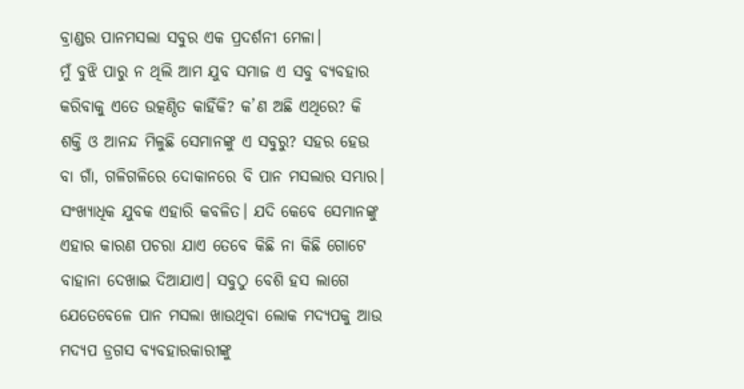ବ୍ରାଣ୍ଡର ପାନମସଲା ସବୁର ଏକ ପ୍ରଦର୍ଶନୀ ମେଳା।
ମୁଁ ବୁଝି ପାରୁ ନ ଥିଲି ଆମ ଯୁବ ସମାଜ ଏ ସବୁ ବ୍ୟବହାର କରିବାକୁ ଏତେ ଉତ୍କଣ୍ଠିତ କାହିଁକି? କ’ଣ ଅଛି ଏଥିରେ? କି ଶକ୍ତି ଓ ଆନନ୍ଦ ମିଳୁଛି ସେମାନଙ୍କୁ ଏ ସବୁରୁ? ସହର ହେଉ ବା ଗାଁ, ଗଳିଗଳିରେ ଦୋକାନରେ ବି ପାନ ମସଲାର ସମ୍ଭାର। ସଂଖ୍ୟାଧିକ ଯୁବକ ଏହାରି କବଳିତ। ଯଦି କେବେ ସେମାନଙ୍କୁ ଏହାର କାରଣ ପଚରା ଯାଏ ତେବେ କିଛି ନା କିଛି ଗୋଟେ ବାହାନା ଦେଖାଇ ଦିଆଯାଏ। ସବୁଠୁ ବେଶି ହସ ଲାଗେ ଯେତେବେଳେ ପାନ ମସଲା ଖାଉଥିବା ଲୋକ ମଦ୍ୟପକୁ ଆଉ ମଦ୍ୟପ ଡ୍ରଗସ ବ୍ୟବହାରକାରୀଙ୍କୁ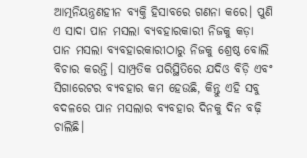ଆତ୍ମନିୟନ୍ତ୍ରଣହୀନ ବ୍ୟକ୍ତି ହିସାବରେ ଗଣନା କରେ। ପୁଣି ଏ ସାଦା ପାନ ମସଲା ବ୍ୟବହାରକାରୀ ନିଜକୁ କଡ଼ା ପାନ ମସଲା ବ୍ୟବହାରକାରୀଠାରୁ ନିଜକୁ ଶ୍ରେଷ୍ଠ ବୋଲି ବିଚାର କରନ୍ତି। ସାମ୍ପ୍ରତିକ ପରିସ୍ଥିତିରେ ଯଦିଓ ବିଡ଼ି ଏବଂ ସିଗାରେଟର ବ୍ୟବହାର କମ ହେଉଛି, କିନ୍ତୁ ଏହି ସବୁ ବଦଳରେ ପାନ ମସଲାର ବ୍ୟବହାର ଦିନକୁ ଦିନ ବଢ଼ି ଚାଲିଛି।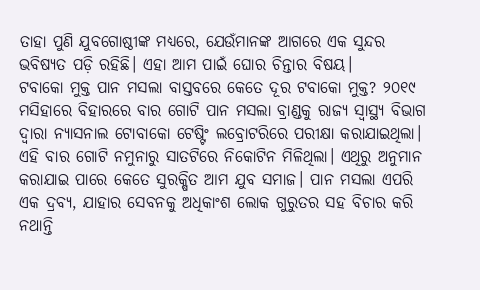ତାହା ପୁଣି ଯୁବଗୋଷ୍ଠୀଙ୍କ ମଧ୍ୟରେ, ଯେଉଁମାନଙ୍କ ଆଗରେ ଏକ ସୁନ୍ଦର ଭବିଷ୍ୟତ ପଡ଼ି ରହିଛି। ଏହା ଆମ ପାଇଁ ଘୋର ଚିନ୍ତାର ବିଷୟ।
ଟବାକୋ ମୁକ୍ତ ପାନ ମସଲା ବାସ୍ତବରେ କେତେ ଦୂର ଟବାକୋ ମୁକ୍ତ? ୨୦୧୯ ମସିହାରେ ବିହାରରେ ବାର ଗୋଟି ପାନ ମସଲା ବ୍ରାଣ୍ଡକୁ ରାଜ୍ୟ ସ୍ୱାସ୍ଥ୍ୟ ବିଭାଗ ଦ୍ୱାରା ନ୍ୟାସନାଲ ଟୋବାକୋ ଟେଷ୍ଟିଂ ଲବ୍ରୋଟରିରେ ପରୀକ୍ଷା କରାଯାଇଥିଲା। ଏହି ବାର ଗୋଟି ନମୁନାରୁ ସାତଟିରେ ନିକୋଟିନ ମିଳିଥିଲା। ଏଥିରୁ ଅନୁମାନ କରାଯାଇ ପାରେ କେତେ ସୁରକ୍ଷିତ ଆମ ଯୁବ ସମାଜ। ପାନ ମସଲା ଏପରି ଏକ ଦ୍ରବ୍ୟ, ଯାହାର ସେବନକୁ ଅଧିକାଂଶ ଲୋକ ଗୁରୁତର ସହ ବିଚାର କରି ନଥାନ୍ତି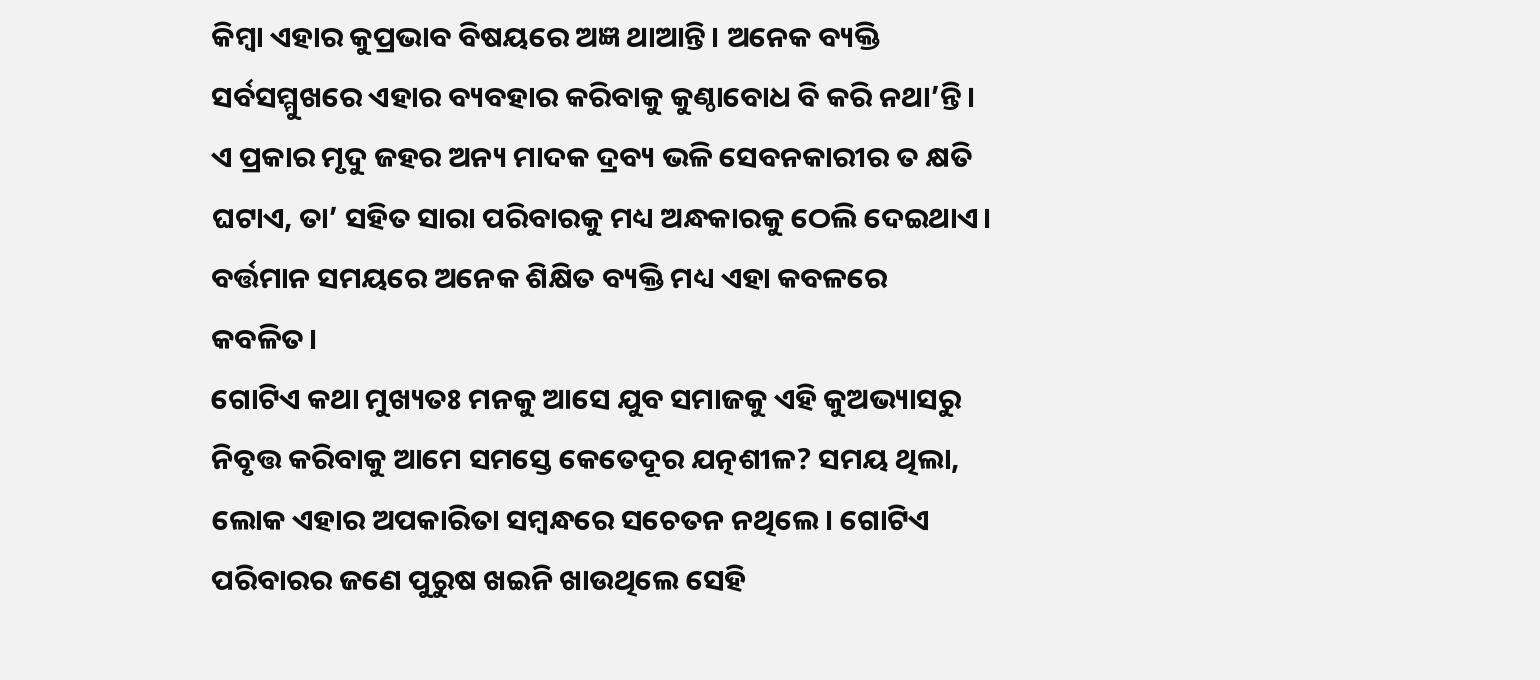କିମ୍ୱା ଏହାର କୁପ୍ରଭାବ ବିଷୟରେ ଅଜ୍ଞ ଥାଆନ୍ତି। ଅନେକ ବ୍ୟକ୍ତି ସର୍ବସମ୍ମୁଖରେ ଏହାର ବ୍ୟବହାର କରିବାକୁ କୁଣ୍ଠାବୋଧ ବି କରି ନଥା’ନ୍ତି। ଏ ପ୍ରକାର ମୃଦୁ ଜହର ଅନ୍ୟ ମାଦକ ଦ୍ରବ୍ୟ ଭଳି ସେବନକାରୀର ତ କ୍ଷତି ଘଟାଏ, ତା’ ସହିତ ସାରା ପରିବାରକୁ ମଧ୍ୟ ଅନ୍ଧକାରକୁ ଠେଲି ଦେଇଥାଏ। ବର୍ତ୍ତମାନ ସମୟରେ ଅନେକ ଶିକ୍ଷିତ ବ୍ୟକ୍ତି ମଧ୍ୟ ଏହା କବଳରେ କବଳିତ।
ଗୋଟିଏ କଥା ମୁଖ୍ୟତଃ ମନକୁ ଆସେ ଯୁବ ସମାଜକୁ ଏହି କୁଅଭ୍ୟାସରୁ ନିବୃତ୍ତ କରିବାକୁ ଆମେ ସମସ୍ତେ କେତେଦୂର ଯତ୍ନଶୀଳ? ସମୟ ଥିଲା, ଲୋକ ଏହାର ଅପକାରିତା ସମ୍ବନ୍ଧରେ ସଚେତନ ନଥିଲେ। ଗୋଟିଏ ପରିବାରର ଜଣେ ପୁରୁଷ ଖଇନି ଖାଉଥିଲେ ସେହି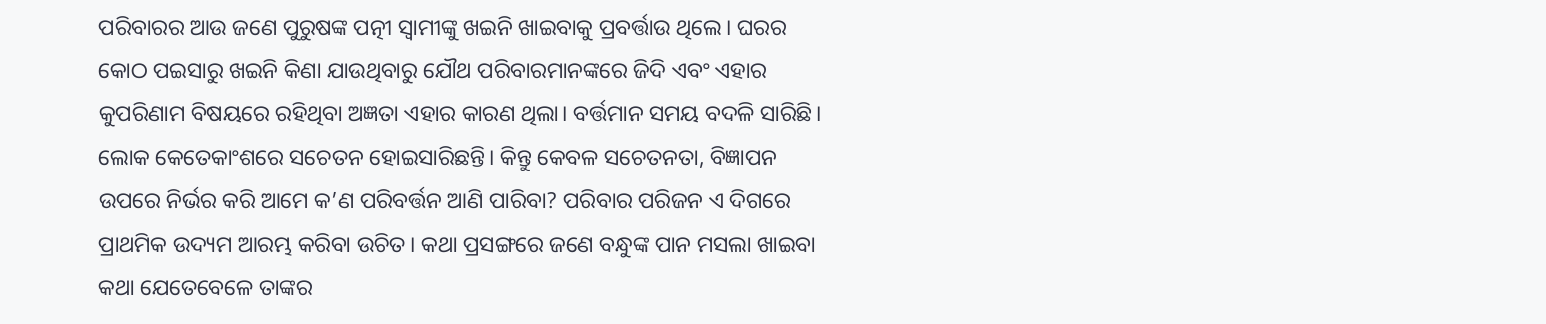ପରିବାରର ଆଉ ଜଣେ ପୁରୁଷଙ୍କ ପତ୍ନୀ ସ୍ୱାମୀଙ୍କୁ ଖଇନି ଖାଇବାକୁ ପ୍ରବର୍ତ୍ତାଉ ଥିଲେ। ଘରର କୋଠ ପଇସାରୁ ଖଇନି କିଣା ଯାଉଥିବାରୁ ଯୌଥ ପରିବାରମାନଙ୍କରେ ଜିଦି ଏବଂ ଏହାର କୁପରିଣାମ ବିଷୟରେ ରହିଥିବା ଅଜ୍ଞତା ଏହାର କାରଣ ଥିଲା। ବର୍ତ୍ତମାନ ସମୟ ବଦଳି ସାରିଛି। ଲୋକ କେତେକାଂଶରେ ସଚେତନ ହୋଇସାରିଛନ୍ତି। କିନ୍ତୁ କେବଳ ସଚେତନତା, ବିଜ୍ଞାପନ ଉପରେ ନିର୍ଭର କରି ଆମେ କ’ଣ ପରିବର୍ତ୍ତନ ଆଣି ପାରିବା? ପରିବାର ପରିଜନ ଏ ଦିଗରେ ପ୍ରାଥମିକ ଉଦ୍ୟମ ଆରମ୍ଭ କରିବା ଉଚିତ। କଥା ପ୍ରସଙ୍ଗରେ ଜଣେ ବନ୍ଧୁଙ୍କ ପାନ ମସଲା ଖାଇବା କଥା ଯେତେବେଳେ ତାଙ୍କର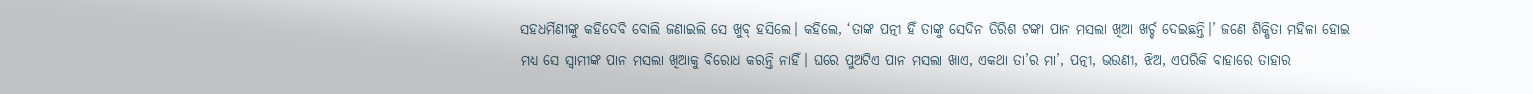ସହଧର୍ମିଣୀଙ୍କୁ କହିଦେବି ବୋଲି ଜଣାଇଲି ସେ ଖୁବ୍ ହସିଲେ। କହିଲେ, ‘ତାଙ୍କ ପତ୍ନୀ ହିଁ ତାଙ୍କୁ ସେଦିନ ତିରିଶ ଟଙ୍କା ପାନ ମସଲା ଖିଆ ଖର୍ଚ୍ଚ ଦେଇଛନ୍ତି।’ ଜଣେ ଶିକ୍ଷିତା ମହିଳା ହୋଇ ମଧ୍ୟ ସେ ସ୍ୱାମୀଙ୍କ ପାନ ମସଲା ଖିଆକୁ ବିରୋଧ କରନ୍ତି ନାହିଁ। ଘରେ ପୁଅଟିଏ ପାନ ମସଲା ଖାଏ, ଏକଥା ତା’ର ମା’, ପତ୍ନୀ, ଭଉଣୀ, ଝିଅ, ଏପରିକି ବାହାରେ ତାହାର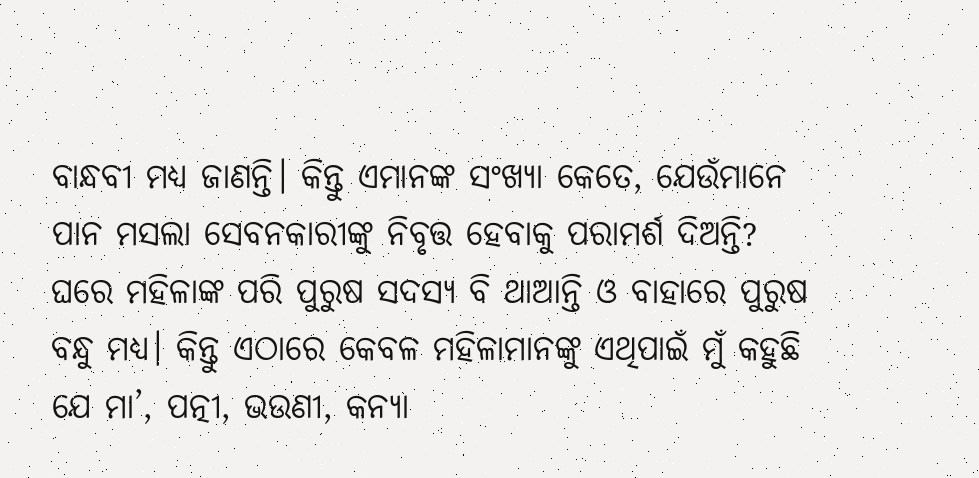ବାନ୍ଧବୀ ମଧ୍ୟ ଜାଣନ୍ତି। କିନ୍ତୁ ଏମାନଙ୍କ ସଂଖ୍ୟା କେତେ, ଯେଉଁମାନେ ପାନ ମସଲା ସେବନକାରୀଙ୍କୁ ନିବୃତ୍ତ ହେବାକୁ ପରାମର୍ଶ ଦିଅନ୍ତି?
ଘରେ ମହିଳାଙ୍କ ପରି ପୁରୁଷ ସଦସ୍ୟ ବି ଥାଆନ୍ତି ଓ ବାହାରେ ପୁରୁଷ ବନ୍ଧୁ ମଧ୍ୟ। କିନ୍ତୁ ଏଠାରେ କେବଳ ମହିଳାମାନଙ୍କୁ ଏଥିପାଇଁ ମୁଁ କହୁଛି ଯେ ମା’, ପତ୍ନୀ, ଭଉଣୀ, କନ୍ୟା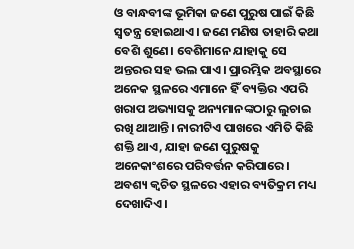ଓ ବାନ୍ଧବୀଙ୍କ ଭୂମିକା ଜଣେ ପୁରୁଷ ପାଇଁ କିଛି ସ୍ୱତନ୍ତ୍ର ହୋଇଥାଏ। ଜଣେ ମଣିଷ ତାହାରି କଥା ବେଶି ଶୁଣେ। ବେଶିମାନେ ଯାହାକୁ ସେ ଅନ୍ତରର ସହ ଭଲ ପାଏ। ପ୍ରାରମ୍ଭିକ ଅବସ୍ଥାରେ ଅନେକ ସ୍ଥଳରେ ଏମାନେ ହିଁ ବ୍ୟକ୍ତିର ଏପରି ଖରାପ ଅଭ୍ୟାସକୁ ଅନ୍ୟମାନଙ୍କଠାରୁ ଲୁଚାଇ ରଖି ଥାଆନ୍ତି। ନାରୀଟିଏ ପାଖରେ ଏମିତି କିଛି ଶକ୍ତି ଥାଏ, ଯାହା ଜଣେ ପୁରୁଷକୁ ଅନେକାଂଶରେ ପରିବର୍ତ୍ତନ କରିପାରେ। ଅବଶ୍ୟ କ୍ୱଚିତ ସ୍ଥଳରେ ଏହାର ବ୍ୟତିକ୍ରମ ମଧ୍ୟ ଦେଖାଦିଏ।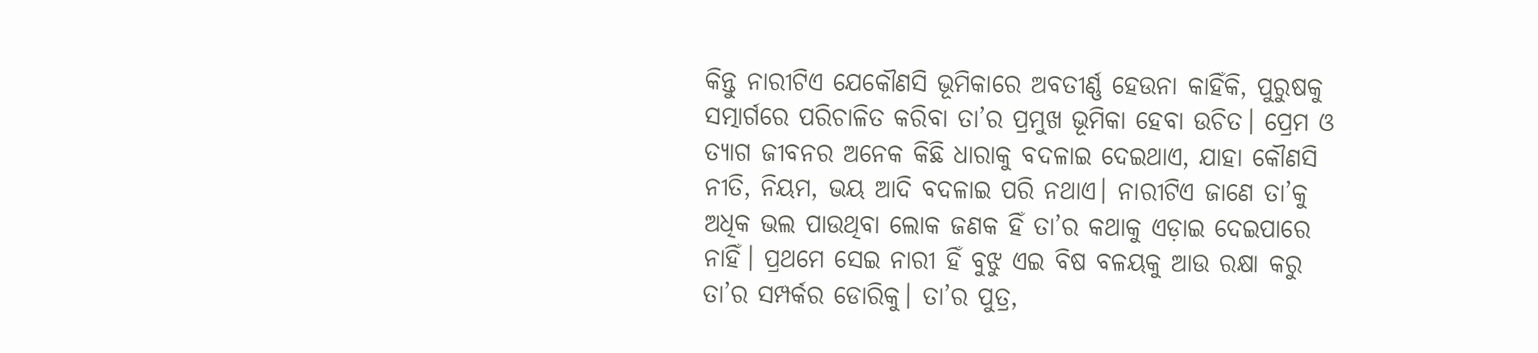କିନ୍ତୁ ନାରୀଟିଏ ଯେକୌଣସି ଭୂମିକାରେ ଅବତୀର୍ଣ୍ଣ ହେଉନା କାହିଁକି, ପୁରୁଷକୁ ସତ୍ମାର୍ଗରେ ପରିଚାଳିତ କରିବା ତା’ର ପ୍ରମୁଖ ଭୂମିକା ହେବା ଉଚିତ। ପ୍ରେମ ଓ ତ୍ୟାଗ ଜୀବନର ଅନେକ କିଛି ଧାରାକୁ ବଦଳାଇ ଦେଇଥାଏ, ଯାହା କୌଣସି ନୀତି, ନିୟମ, ଭୟ ଆଦି ବଦଳାଇ ପରି ନଥାଏ। ନାରୀଟିଏ ଜାଣେ ତା’କୁ ଅଧିକ ଭଲ ପାଉଥିବା ଲୋକ ଜଣକ ହିଁ ତା’ର କଥାକୁ ଏଡ଼ାଇ ଦେଇପାରେ ନାହିଁ। ପ୍ରଥମେ ସେଇ ନାରୀ ହିଁ ବୁଝୁ ଏଇ ବିଷ ବଳୟକୁ ଆଉ ରକ୍ଷା କରୁ ତା’ର ସମ୍ପର୍କର ଡୋରିକୁ। ତା’ର ପୁତ୍ର,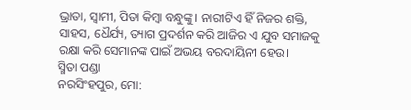ଭ୍ରାତା, ସ୍ୱାମୀ, ପିତା କିମ୍ୱା ବନ୍ଧୁଙ୍କୁ। ନାରୀଟିଏ ହିଁ ନିଜର ଶକ୍ତି, ସାହସ, ଧୈର୍ଯ୍ୟ, ତ୍ୟାଗ ପ୍ରଦର୍ଶନ କରି ଆଜିର ଏ ଯୁବ ସମାଜକୁ ରକ୍ଷା କରି ସେମାନଙ୍କ ପାଇଁ ଅଭୟ ବରଦାୟିନୀ ହେଉ।
ସ୍ମିତା ପଣ୍ଡା
ନରସିଂହପୁର, ମୋ: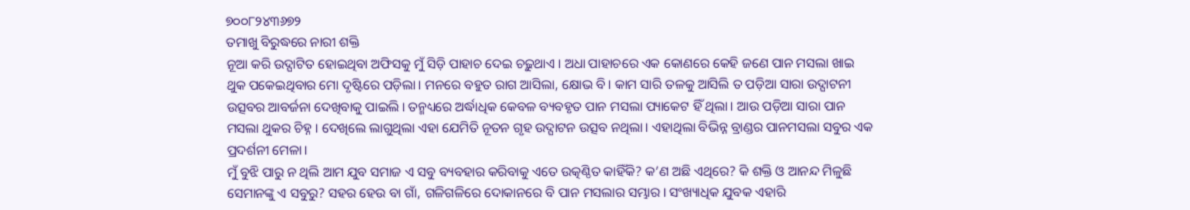୭୦୦୮୨୪୩୬୭୨
ତମାଖୁ ବିରୁଦ୍ଧରେ ନାରୀ ଶକ୍ତି
ନୂଆ କରି ଉଦ୍ଘାଟିତ ହୋଇଥିବା ଅଫିସକୁ ମୁଁ ସିଡ଼ି ପାହାଚ ଦେଇ ଚଢ଼ୁଥାଏ। ଅଧା ପାହାଚରେ ଏକ କୋଣରେ କେହି ଜଣେ ପାନ ମସଲା ଖାଇ ଥୁକ ପକେଇଥିବାର ମୋ ଦୃଷ୍ଟିରେ ପଡ଼ିଲା। ମନରେ ବହୁତ ରାଗ ଆସିଲା, କ୍ଷୋଭ ବି। କାମ ସାରି ତଳକୁ ଆସିଲି ତ ପଡ଼ିଆ ସାରା ଉଦ୍ଘାଟନୀ ଉତ୍ସବର ଆବର୍ଜନା ଦେଖିବାକୁ ପାଇଲି। ତନ୍ମଧ୍ୟରେ ଅର୍ଦ୍ଧାଧିକ କେବଳ ବ୍ୟବହୃତ ପାନ ମସଲା ପ୍ୟାକେଟ ହିଁ ଥିଲା। ଆଉ ପଡ଼ିଆ ସାରା ପାନ ମସଲା ଥୁକର ଚିହ୍ନ। ଦେଖିଲେ ଲାଗୁଥିଲା ଏହା ଯେମିତି ନୂତନ ଗୃହ ଉଦ୍ଘାଟନ ଉତ୍ସବ ନଥିଲା। ଏହାଥିଲା ବିଭିନ୍ନ ବ୍ରାଣ୍ଡର ପାନମସଲା ସବୁର ଏକ ପ୍ରଦର୍ଶନୀ ମେଳା।
ମୁଁ ବୁଝି ପାରୁ ନ ଥିଲି ଆମ ଯୁବ ସମାଜ ଏ ସବୁ ବ୍ୟବହାର କରିବାକୁ ଏତେ ଉତ୍କଣ୍ଠିତ କାହିଁକି? କ’ଣ ଅଛି ଏଥିରେ? କି ଶକ୍ତି ଓ ଆନନ୍ଦ ମିଳୁଛି ସେମାନଙ୍କୁ ଏ ସବୁରୁ? ସହର ହେଉ ବା ଗାଁ, ଗଳିଗଳିରେ ଦୋକାନରେ ବି ପାନ ମସଲାର ସମ୍ଭାର। ସଂଖ୍ୟାଧିକ ଯୁବକ ଏହାରି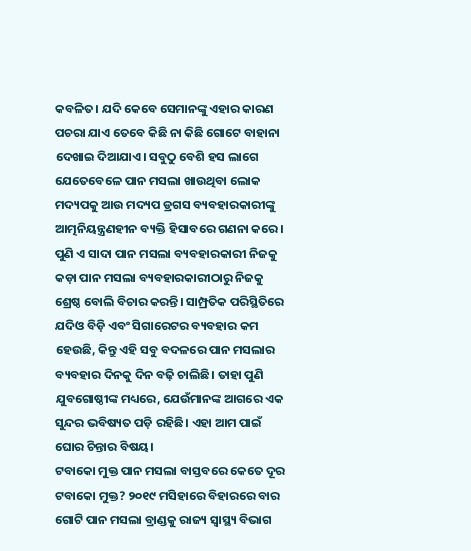କବଳିତ। ଯଦି କେବେ ସେମାନଙ୍କୁ ଏହାର କାରଣ ପଚରା ଯାଏ ତେବେ କିଛି ନା କିଛି ଗୋଟେ ବାହାନା ଦେଖାଇ ଦିଆଯାଏ। ସବୁଠୁ ବେଶି ହସ ଲାଗେ ଯେତେବେଳେ ପାନ ମସଲା ଖାଉଥିବା ଲୋକ ମଦ୍ୟପକୁ ଆଉ ମଦ୍ୟପ ଡ୍ରଗସ ବ୍ୟବହାରକାରୀଙ୍କୁ ଆତ୍ମନିୟନ୍ତ୍ରଣହୀନ ବ୍ୟକ୍ତି ହିସାବରେ ଗଣନା କରେ। ପୁଣି ଏ ସାଦା ପାନ ମସଲା ବ୍ୟବହାରକାରୀ ନିଜକୁ କଡ଼ା ପାନ ମସଲା ବ୍ୟବହାରକାରୀଠାରୁ ନିଜକୁ ଶ୍ରେଷ୍ଠ ବୋଲି ବିଚାର କରନ୍ତି। ସାମ୍ପ୍ରତିକ ପରିସ୍ଥିତିରେ ଯଦିଓ ବିଡ଼ି ଏବଂ ସିଗାରେଟର ବ୍ୟବହାର କମ ହେଉଛି, କିନ୍ତୁ ଏହି ସବୁ ବଦଳରେ ପାନ ମସଲାର ବ୍ୟବହାର ଦିନକୁ ଦିନ ବଢ଼ି ଚାଲିଛି। ତାହା ପୁଣି ଯୁବଗୋଷ୍ଠୀଙ୍କ ମଧ୍ୟରେ, ଯେଉଁମାନଙ୍କ ଆଗରେ ଏକ ସୁନ୍ଦର ଭବିଷ୍ୟତ ପଡ଼ି ରହିଛି। ଏହା ଆମ ପାଇଁ ଘୋର ଚିନ୍ତାର ବିଷୟ।
ଟବାକୋ ମୁକ୍ତ ପାନ ମସଲା ବାସ୍ତବରେ କେତେ ଦୂର ଟବାକୋ ମୁକ୍ତ? ୨୦୧୯ ମସିହାରେ ବିହାରରେ ବାର ଗୋଟି ପାନ ମସଲା ବ୍ରାଣ୍ଡକୁ ରାଜ୍ୟ ସ୍ୱାସ୍ଥ୍ୟ ବିଭାଗ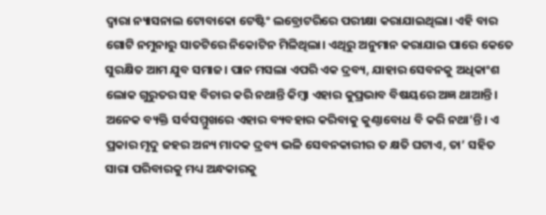ଦ୍ୱାରା ନ୍ୟାସନାଲ ଟୋବାକୋ ଟେଷ୍ଟିଂ ଲବ୍ରୋଟରିରେ ପରୀକ୍ଷା କରାଯାଇଥିଲା। ଏହି ବାର ଗୋଟି ନମୁନାରୁ ସାତଟିରେ ନିକୋଟିନ ମିଳିଥିଲା। ଏଥିରୁ ଅନୁମାନ କରାଯାଇ ପାରେ କେତେ ସୁରକ୍ଷିତ ଆମ ଯୁବ ସମାଜ। ପାନ ମସଲା ଏପରି ଏକ ଦ୍ରବ୍ୟ, ଯାହାର ସେବନକୁ ଅଧିକାଂଶ ଲୋକ ଗୁରୁତର ସହ ବିଚାର କରି ନଥାନ୍ତି କିମ୍ୱା ଏହାର କୁପ୍ରଭାବ ବିଷୟରେ ଅଜ୍ଞ ଥାଆନ୍ତି। ଅନେକ ବ୍ୟକ୍ତି ସର୍ବସମ୍ମୁଖରେ ଏହାର ବ୍ୟବହାର କରିବାକୁ କୁଣ୍ଠାବୋଧ ବି କରି ନଥା’ନ୍ତି। ଏ ପ୍ରକାର ମୃଦୁ ଜହର ଅନ୍ୟ ମାଦକ ଦ୍ରବ୍ୟ ଭଳି ସେବନକାରୀର ତ କ୍ଷତି ଘଟାଏ, ତା’ ସହିତ ସାରା ପରିବାରକୁ ମଧ୍ୟ ଅନ୍ଧକାରକୁ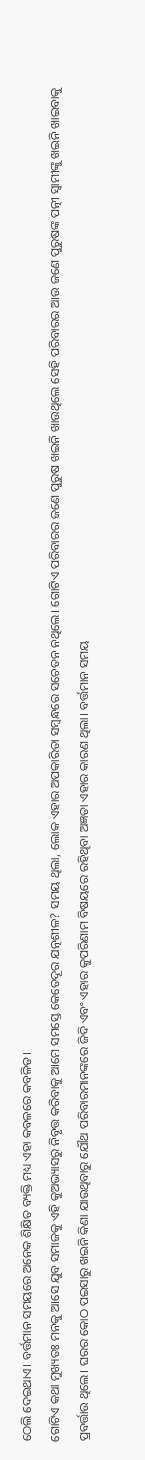ଠେଲି ଦେଇଥାଏ। ବର୍ତ୍ତମାନ ସମୟରେ ଅନେକ ଶିକ୍ଷିତ ବ୍ୟକ୍ତି ମଧ୍ୟ ଏହା କବଳରେ କବଳିତ।
ଗୋଟିଏ କଥା ମୁଖ୍ୟତଃ ମନକୁ ଆସେ ଯୁବ ସମାଜକୁ ଏହି କୁଅଭ୍ୟାସରୁ ନିବୃତ୍ତ କରିବାକୁ ଆମେ ସମସ୍ତେ କେତେଦୂର ଯତ୍ନଶୀଳ? ସମୟ ଥିଲା, ଲୋକ ଏହାର ଅପକାରିତା ସମ୍ବନ୍ଧରେ ସଚେତନ ନଥିଲେ। ଗୋଟିଏ ପରିବାରର ଜଣେ ପୁରୁଷ ଖଇନି ଖାଉଥିଲେ ସେହି ପରିବାରର ଆଉ ଜଣେ ପୁରୁଷଙ୍କ ପତ୍ନୀ ସ୍ୱାମୀଙ୍କୁ ଖଇନି ଖାଇବାକୁ ପ୍ରବର୍ତ୍ତାଉ ଥିଲେ। ଘରର କୋଠ ପଇସାରୁ ଖଇନି କିଣା ଯାଉଥିବାରୁ ଯୌଥ ପରିବାରମାନଙ୍କରେ ଜିଦି ଏବଂ ଏହାର କୁପରିଣାମ ବିଷୟରେ ରହିଥିବା ଅଜ୍ଞତା ଏହାର କାରଣ ଥିଲା। ବର୍ତ୍ତମାନ ସମୟ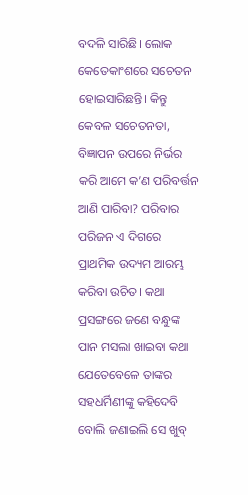ବଦଳି ସାରିଛି। ଲୋକ କେତେକାଂଶରେ ସଚେତନ ହୋଇସାରିଛନ୍ତି। କିନ୍ତୁ କେବଳ ସଚେତନତା, ବିଜ୍ଞାପନ ଉପରେ ନିର୍ଭର କରି ଆମେ କ’ଣ ପରିବର୍ତ୍ତନ ଆଣି ପାରିବା? ପରିବାର ପରିଜନ ଏ ଦିଗରେ ପ୍ରାଥମିକ ଉଦ୍ୟମ ଆରମ୍ଭ କରିବା ଉଚିତ। କଥା ପ୍ରସଙ୍ଗରେ ଜଣେ ବନ୍ଧୁଙ୍କ ପାନ ମସଲା ଖାଇବା କଥା ଯେତେବେଳେ ତାଙ୍କର ସହଧର୍ମିଣୀଙ୍କୁ କହିଦେବି ବୋଲି ଜଣାଇଲି ସେ ଖୁବ୍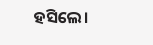ହସିଲେ।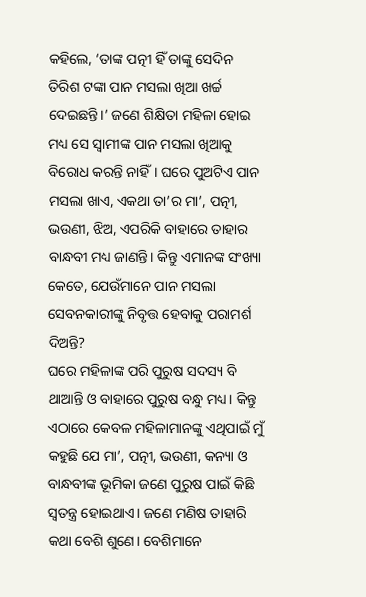କହିଲେ, ‘ତାଙ୍କ ପତ୍ନୀ ହିଁ ତାଙ୍କୁ ସେଦିନ ତିରିଶ ଟଙ୍କା ପାନ ମସଲା ଖିଆ ଖର୍ଚ୍ଚ ଦେଇଛନ୍ତି।’ ଜଣେ ଶିକ୍ଷିତା ମହିଳା ହୋଇ ମଧ୍ୟ ସେ ସ୍ୱାମୀଙ୍କ ପାନ ମସଲା ଖିଆକୁ ବିରୋଧ କରନ୍ତି ନାହିଁ। ଘରେ ପୁଅଟିଏ ପାନ ମସଲା ଖାଏ, ଏକଥା ତା’ର ମା’, ପତ୍ନୀ, ଭଉଣୀ, ଝିଅ, ଏପରିକି ବାହାରେ ତାହାର ବାନ୍ଧବୀ ମଧ୍ୟ ଜାଣନ୍ତି। କିନ୍ତୁ ଏମାନଙ୍କ ସଂଖ୍ୟା କେତେ, ଯେଉଁମାନେ ପାନ ମସଲା ସେବନକାରୀଙ୍କୁ ନିବୃତ୍ତ ହେବାକୁ ପରାମର୍ଶ ଦିଅନ୍ତି?
ଘରେ ମହିଳାଙ୍କ ପରି ପୁରୁଷ ସଦସ୍ୟ ବି ଥାଆନ୍ତି ଓ ବାହାରେ ପୁରୁଷ ବନ୍ଧୁ ମଧ୍ୟ। କିନ୍ତୁ ଏଠାରେ କେବଳ ମହିଳାମାନଙ୍କୁ ଏଥିପାଇଁ ମୁଁ କହୁଛି ଯେ ମା’, ପତ୍ନୀ, ଭଉଣୀ, କନ୍ୟା ଓ ବାନ୍ଧବୀଙ୍କ ଭୂମିକା ଜଣେ ପୁରୁଷ ପାଇଁ କିଛି ସ୍ୱତନ୍ତ୍ର ହୋଇଥାଏ। ଜଣେ ମଣିଷ ତାହାରି କଥା ବେଶି ଶୁଣେ। ବେଶିମାନେ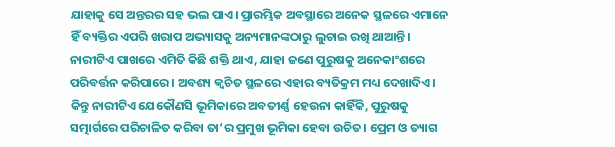ଯାହାକୁ ସେ ଅନ୍ତରର ସହ ଭଲ ପାଏ। ପ୍ରାରମ୍ଭିକ ଅବସ୍ଥାରେ ଅନେକ ସ୍ଥଳରେ ଏମାନେ ହିଁ ବ୍ୟକ୍ତିର ଏପରି ଖରାପ ଅଭ୍ୟାସକୁ ଅନ୍ୟମାନଙ୍କଠାରୁ ଲୁଚାଇ ରଖି ଥାଆନ୍ତି। ନାରୀଟିଏ ପାଖରେ ଏମିତି କିଛି ଶକ୍ତି ଥାଏ, ଯାହା ଜଣେ ପୁରୁଷକୁ ଅନେକାଂଶରେ ପରିବର୍ତ୍ତନ କରିପାରେ। ଅବଶ୍ୟ କ୍ୱଚିତ ସ୍ଥଳରେ ଏହାର ବ୍ୟତିକ୍ରମ ମଧ୍ୟ ଦେଖାଦିଏ। କିନ୍ତୁ ନାରୀଟିଏ ଯେକୌଣସି ଭୂମିକାରେ ଅବତୀର୍ଣ୍ଣ ହେଉନା କାହିଁକି, ପୁରୁଷକୁ ସତ୍ମାର୍ଗରେ ପରିଚାଳିତ କରିବା ତା’ର ପ୍ରମୁଖ ଭୂମିକା ହେବା ଉଚିତ। ପ୍ରେମ ଓ ତ୍ୟାଗ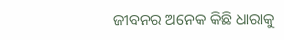ଜୀବନର ଅନେକ କିଛି ଧାରାକୁ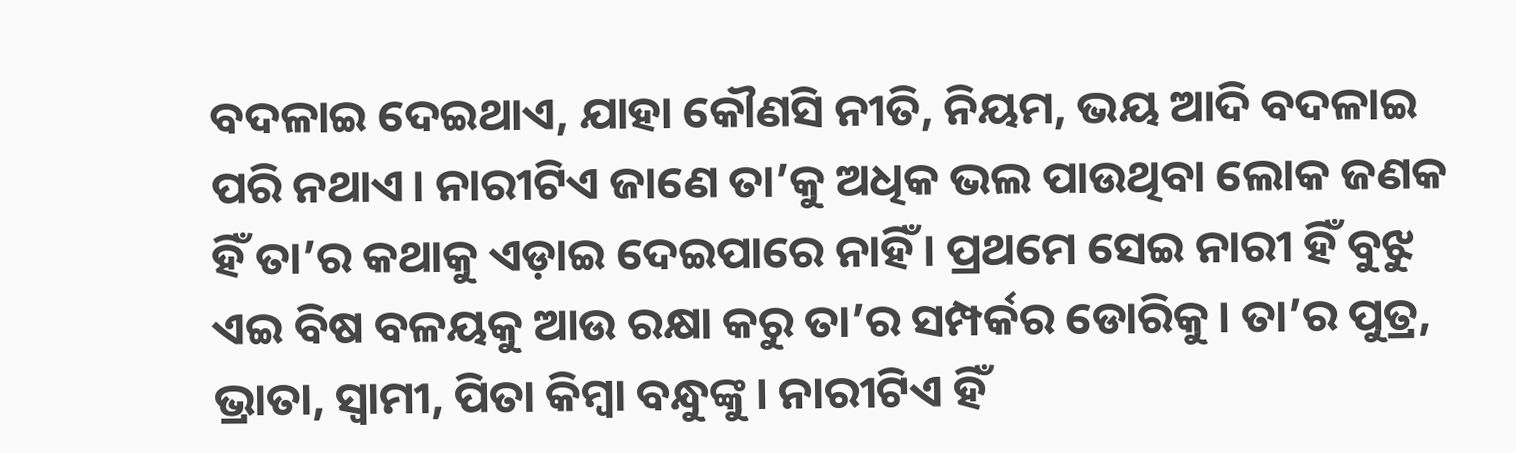ବଦଳାଇ ଦେଇଥାଏ, ଯାହା କୌଣସି ନୀତି, ନିୟମ, ଭୟ ଆଦି ବଦଳାଇ ପରି ନଥାଏ। ନାରୀଟିଏ ଜାଣେ ତା’କୁ ଅଧିକ ଭଲ ପାଉଥିବା ଲୋକ ଜଣକ ହିଁ ତା’ର କଥାକୁ ଏଡ଼ାଇ ଦେଇପାରେ ନାହିଁ। ପ୍ରଥମେ ସେଇ ନାରୀ ହିଁ ବୁଝୁ ଏଇ ବିଷ ବଳୟକୁ ଆଉ ରକ୍ଷା କରୁ ତା’ର ସମ୍ପର୍କର ଡୋରିକୁ। ତା’ର ପୁତ୍ର, ଭ୍ରାତା, ସ୍ୱାମୀ, ପିତା କିମ୍ୱା ବନ୍ଧୁଙ୍କୁ। ନାରୀଟିଏ ହିଁ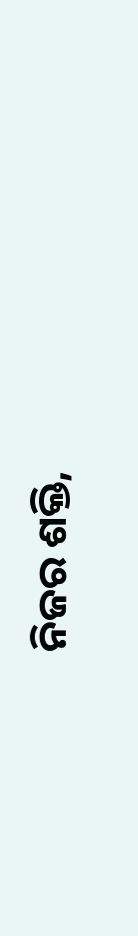ନିଜର ଶକ୍ତି,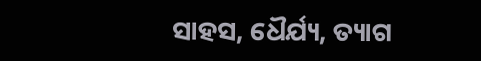ସାହସ, ଧୈର୍ଯ୍ୟ, ତ୍ୟାଗ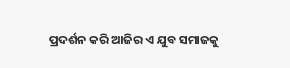ପ୍ରଦର୍ଶନ କରି ଆଜିର ଏ ଯୁବ ସମାଜକୁ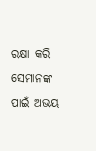ରକ୍ଷା କରି ସେମାନଙ୍କ ପାଇଁ ଅଭୟ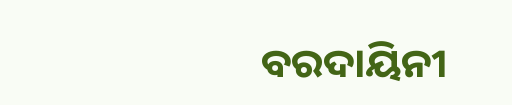ବରଦାୟିନୀ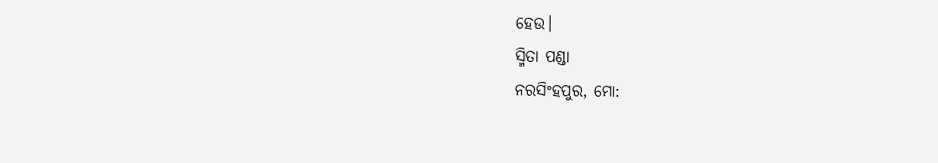ହେଉ।
ସ୍ମିତା ପଣ୍ଡା
ନରସିଂହପୁର, ମୋ: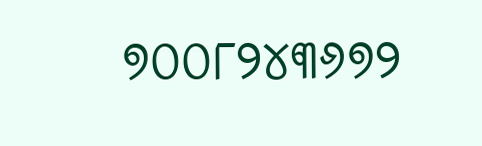୭୦୦୮୨୪୩୬୭୨